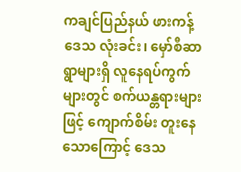ကချင်ပြည်နယ် ဖားကန့်ဒေသ လုံးခင်း၊ မှော်စီဆာရွာများရှိ လူနေရပ်ကွက်များတွင် စက်ယန္တရားများဖြင့် ကျောက်စိမ်း တူးနေသောကြောင့် ဒေသ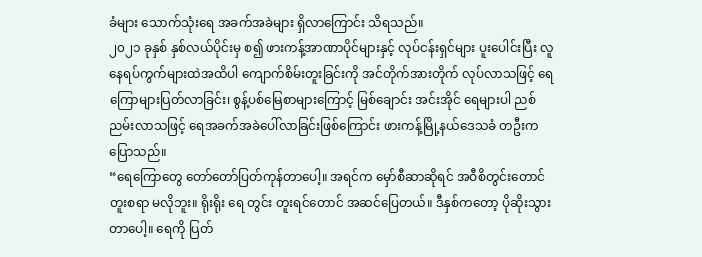ခံများ သောက်သုံးရေ အခက်အခဲများ ရှိလာကြောင်း သိရသည်။
၂၀၂၁ ခုနှစ် နှစ်လယ်ပိုင်းမှ စ၍ ဖားကန့်အာဏာပိုင်များနှင့် လုပ်ငန်းရှင်များ ပူးပေါင်းပြီး လူနေရပ်ကွက်များထဲအထိပါ ကျောက်စိမ်းတူးခြင်းကို အင်တိုက်အားတိုက် လုပ်လာသဖြင့် ရေကြောများပြတ်လာခြင်း၊ စွန့်ပစ်မြေစာများကြောင့် မြစ်ချောင်း အင်းအိုင် ရေများပါ ညစ်ညမ်းလာသဖြင့် ရေအခက်အခဲပေါ်လာခြင်းဖြစ်ကြောင်း ဖားကန့်မြို့နယ်ဒေသခံ တဦးက ပြောသည်။
“ရေကြောတွေ တော်တော်ပြတ်ကုန်တာပေါ့။ အရင်က မှော်စီဆာဆိုရင် အဝီစိတွင်းတောင် တူးစရာ မလိုဘူး။ ရိုးရိုး ရေ တွင်း တူးရင်တောင် အဆင်ပြေတယ်။ ဒီနှစ်ကတော့ ပိုဆိုးသွားတာပေါ့။ ရေကို ပြတ်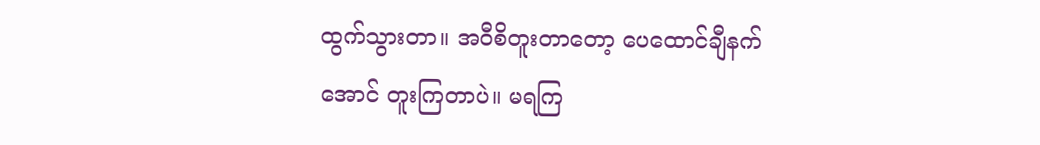ထွက်သွားတာ။ အဝီစိတူးတာတော့ ပေထောင်ချီနက်အောင် တူးကြတာပဲ။ မရကြ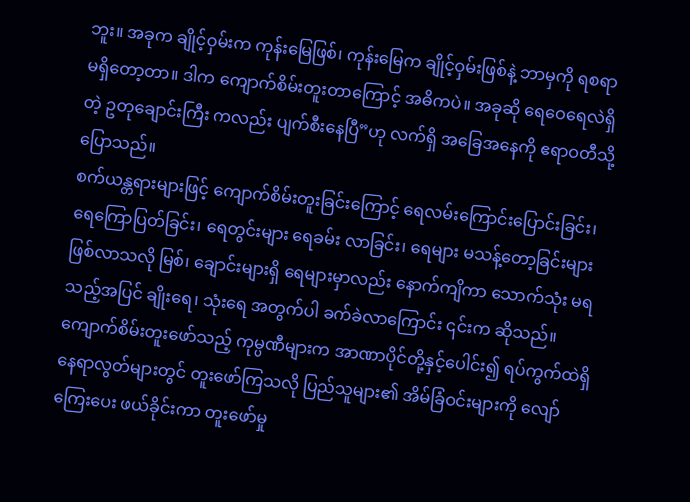ဘူး။ အခုက ချိုင့်ဝှမ်းက ကုန်းမြေဖြစ်၊ ကုန်းမြေက ချိုင့်ဝှမ်းဖြစ်နဲ့ ဘာမှကို ရစရာ မရှိတော့တာ။ ဒါက ကျောက်စိမ်းတူးတာကြောင့် အဓိကပဲ။ အခုဆို ရေဝေရေလဲရှိတဲ့ ဥတုချောင်းကြီး ကလည်း ပျက်စီးနေပြီ”ဟု လက်ရှိ အခြေအနေကို ဧရာဝတီသို့ ပြောသည်။
စက်ယန္တရားများဖြင့် ကျောက်စိမ်းတူးခြင်းကြောင့် ရေလမ်းကြောင်းပြောင်းခြင်း၊ ရေကြောပြတ်ခြင်း၊ ရေတွင်းများ ရေခမ်း လာခြင်း၊ ရေများ မသန့်တော့ခြင်းများ ဖြစ်လာသလို မြစ်၊ ချောင်းများရှိ ရေများမှာလည်း နောက်ကျိကာ သောက်သုံး မရ သည့်အပြင် ချိုးရေ၊ သုံးရေ အတွက်ပါ ခက်ခဲလာကြောင်း ၎င်းက ဆိုသည်။
ကျောက်စိမ်းတူးဖော်သည့် ကုမ္ပဏီများက အာဏာပိုင်တို့နှင့်ပေါင်း၍ ရပ်ကွက်ထဲရှိ နေရာလွတ်များတွင် တူးဖော်ကြသလို ပြည်သူများ၏ အိမ်ခြံဝင်းများကို လျော်ကြေးပေး ဖယ်ခိုင်းကာ တူးဖော်မှု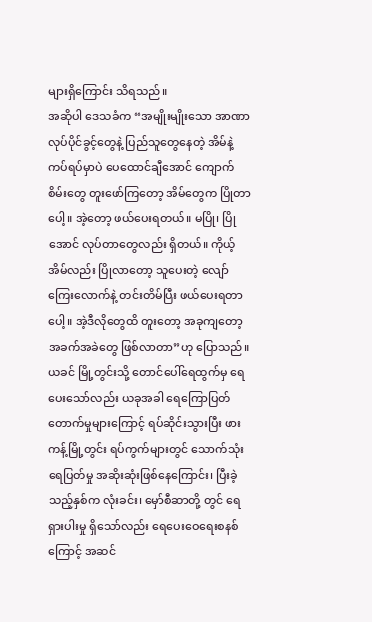များရှိကြောင်း သိရသည်။
အဆိုပါ ဒေသခံက “အမျိုးမျိုးသော အာဏာ လုပ်ပိုင်ခွင့်တွေနဲ့ ပြည်သူတွေနေတဲ့ အိမ်နဲ့ ကပ်ရပ်မှာပဲ ပေထောင်ချီအောင် ကျောက်စိမ်းတွေ တူးဖော်ကြတော့ အိမ်တွေက ပြိုတာပေါ့။ အဲ့တော့ ဖယ်ပေးရတယ်။ မပြို၊ ပြိုအောင် လုပ်တာတွေလည်း ရှိတယ်။ ကိုယ့်အိမ်လည်း ပြိုလာတော့ သူပေးတဲ့ လျော်ကြေးလောက်နဲ့ တင်းတိမ်ပြီး ဖယ်ပေးရတာပေါ့။ အဲ့ဒီလိုတွေထိ တူးတော့ အခုကျတော့ အခက်အခဲတွေ ဖြစ်လာတာ”ဟု ပြောသည်။
ယခင် မြို့တွင်းသို့ တောင်ပေါ်ရေထွက်မှ ရေပေးသော်လည်း ယခုအခါ ရေကြောပြတ်တောက်မှုများကြောင့် ရပ်ဆိုင်းသွားပြီး ဖားကန့်မြို့တွင်း ရပ်ကွက်များတွင် သောက်သုံးရေပြတ်မှု အဆိုးဆုံးဖြစ်နေကြောင်း၊ ပြီးခဲ့သည့်နှစ်က လုံးခင်း၊ မှော်စီဆာတို့ တွင် ရေရှားပါးမှု ရှိသော်လည်း ရေပေးဝေရေးစနစ်ကြောင့် အဆင်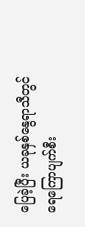ပြေခဲ့ပြီး ယခုနှစ်နွေရာသီတွင် ရေကြောပျက်စီး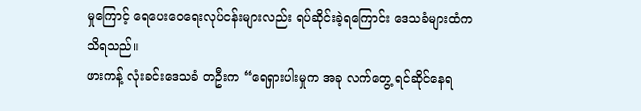မှုကြောင့် ရေပေးဝေရေးလုပ်ငန်းများလည်း ရပ်ဆိုင်းခဲ့ရကြောင်း ဒေသခံများထံက သိရသည်။
ဖားကန့် လုံးခင်းဒေသခံ တဦးက “ရေရှားပါးမှုက အခု လက်တွေ့ ရင်ဆိုင်နေရ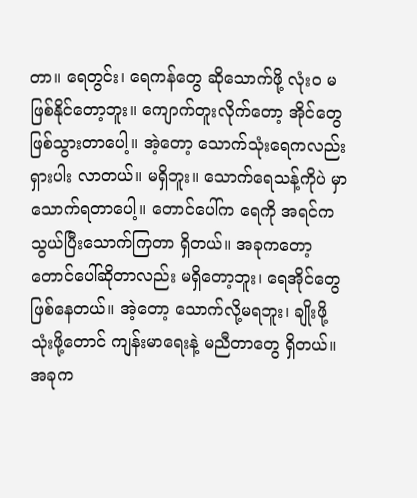တာ။ ရေတွင်း၊ ရေကန်တွေ ဆိုသောက်ဖို့ လုံးဝ မဖြစ်နိုင်တော့ဘူး။ ကျောက်တူးလိုက်တော့ အိုင်တွေ ဖြစ်သွားတာပေါ့။ အဲ့တော့ သောက်သုံးရေကလည်း ရှားပါး လာတယ်။ မရှိဘူး။ သောက်ရေသန့်ကိုပဲ မှာ သောက်ရတာပေါ့။ တောင်ပေါ်က ရေကို အရင်က သွယ်ပြီးသောက်ကြတာ ရှိတယ်။ အခုကတော့ တောင်ပေါ်ဆိုတာလည်း မရှိတော့ဘူး၊ ရေအိုင်တွေ ဖြစ်နေတယ်။ အဲ့တော့ သောက်လို့မရဘူး၊ ချိုးဖို့ သုံးဖို့တောင် ကျန်းမာရေးနဲ့ မညီတာတွေ ရှိတယ်။ အခုက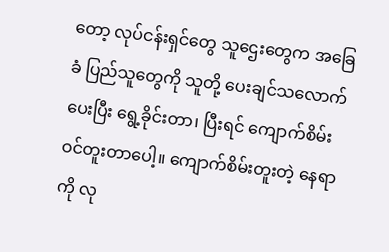တော့ လုပ်ငန်းရှင်တွေ သူဌေးတွေက အခြေခံ ပြည်သူတွေကို သူတို့ ပေးချင်သလောက် ပေးပြီး ရွေ့ခိုင်းတာ၊ ပြီးရင် ကျောက်စိမ်း ဝင်တူးတာပေါ့။ ကျောက်စိမ်းတူးတဲ့ နေရာကို လု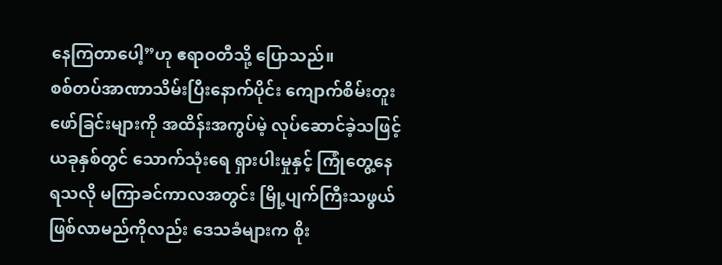နေကြတာပေါ့”ဟု ဧရာဝတီသို့ ပြောသည်။
စစ်တပ်အာဏာသိမ်းပြီးနောက်ပိုင်း ကျောက်စိမ်းတူးဖော်ခြင်းများကို အထိန်းအကွပ်မဲ့ လုပ်ဆောင်ခဲ့သဖြင့် ယခုနှစ်တွင် သောက်သုံးရေ ရှားပါးမှုနှင့် ကြုံတွေ့နေရသလို မကြာခင်ကာလအတွင်း မြို့ပျက်ကြီးသဖွယ် ဖြစ်လာမည်ကိုလည်း ဒေသခံများက စိုး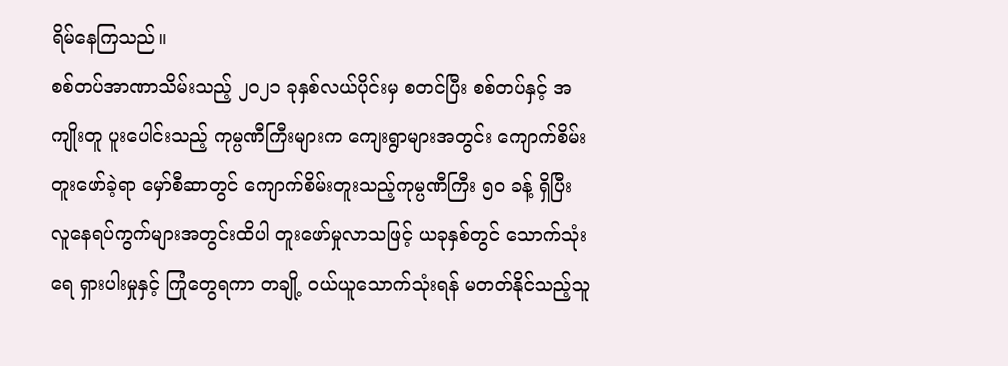ရိမ်နေကြသည်။
စစ်တပ်အာဏာသိမ်းသည့် ၂၀၂၁ ခုနှစ်လယ်ပိုင်းမှ စတင်ပြီး စစ်တပ်နှင့် အကျိုးတူ ပူးပေါင်းသည့် ကုမ္ပဏီကြီးများက ကျေးရွာများအတွင်း ကျောက်စိမ်းတူးဖော်ခဲ့ရာ မှော်စီဆာတွင် ကျောက်စိမ်းတူးသည့်ကုမ္ပဏီကြီး ၅၀ ခန့် ရှိပြီး လူနေရပ်ကွက်များအတွင်းထိပါ တူးဖော်မှုလာသဖြင့် ယခုနှစ်တွင် သောက်သုံးရေ ရှားပါးမှုနှင့် ကြုံတွေရကာ တချို့ ဝယ်ယူသောက်သုံးရန် မတတ်နိုင်သည့်သူ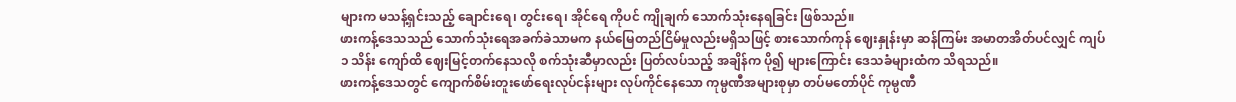များက မသန့်ရှင်းသည့် ချောင်းရေ၊ တွင်းရေ၊ အိုင်ရေ ကိုပင် ကျိုချက် သောက်သုံးနေရခြင်း ဖြစ်သည်။
ဖားကန့်ဒေသသည် သောက်သုံးရေအခက်ခဲသာမက နယ်မြေတည်ငြိမ်မှုလည်းမရှိသဖြင့် စားသောက်ကုန် ဈေးနှုန်းမှာ ဆန်ကြမ်း အမာတအိတ်ပင်လျှင် ကျပ် ၁ သိန်း ကျော်ထိ ဈေးမြင့်တက်နေသလို စက်သုံးဆီမှာလည်း ပြတ်လပ်သည့် အချိန်က ပို၍ များကြောင်း ဒေသခံများထံက သိရသည်။
ဖားကန့်ဒေသတွင် ကျောက်စိမ်းတူးဖော်ရေးလုပ်ငန်းများ လုပ်ကိုင်နေသော ကုမ္ပဏီအများစုမှာ တပ်မတော်ပိုင် ကုမ္ပဏီ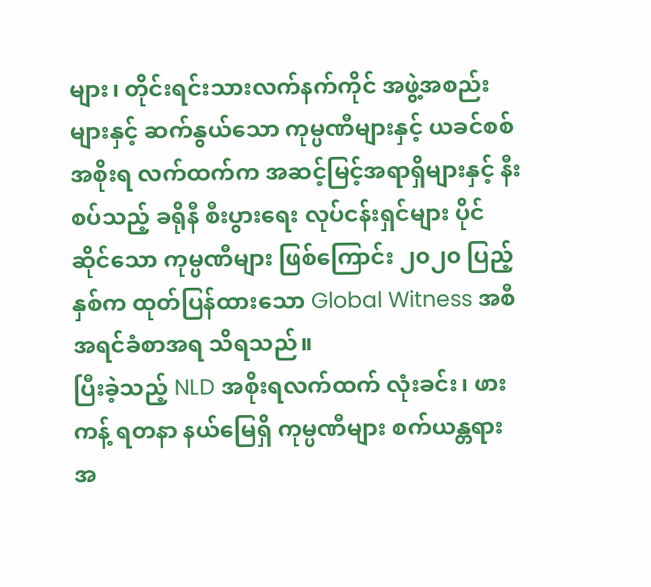များ၊ တိုင်းရင်းသားလက်နက်ကိုင် အဖွဲ့အစည်းများနှင့် ဆက်နွယ်သော ကုမ္ပဏီများနှင့် ယခင်စစ်အစိုးရ လက်ထက်က အဆင့်မြင့်အရာရှိများနှင့် နီးစပ်သည့် ခရိုနီ စီးပွားရေး လုပ်ငန်းရှင်များ ပိုင်ဆိုင်သော ကုမ္ပဏီများ ဖြစ်ကြောင်း ၂၀၂၀ ပြည့်နှစ်က ထုတ်ပြန်ထားသော Global Witness အစီအရင်ခံစာအရ သိရသည်။
ပြီးခဲ့သည့် NLD အစိုးရလက်ထက် လုံးခင်း၊ ဖားကန့် ရတနာ နယ်မြေရှိ ကုမ္ပဏီများ စက်ယန္တရား အ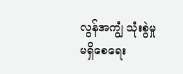လွန်အကျွံ သုံးစွဲမှု မရှိစေရေး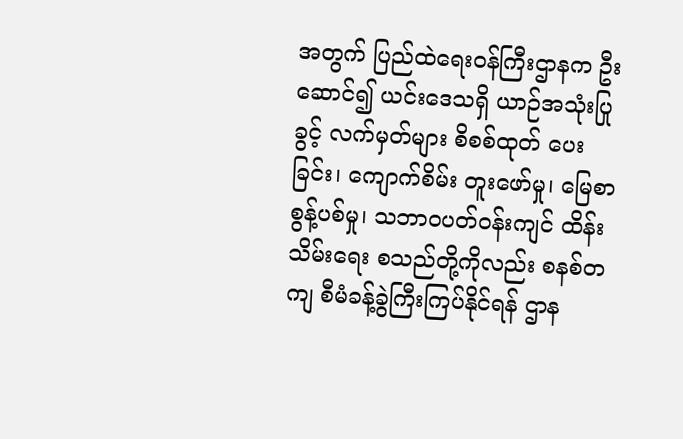အတွက် ပြည်ထဲရေးဝန်ကြီးဌာနက ဦးဆောင်၍ ယင်းဒေသရှိ ယာဉ်အသုံးပြုခွင့် လက်မှတ်များ စိစစ်ထုတ် ပေးခြင်း၊ ကျောက်စိမ်း တူးဖော်မှု၊ မြေစာစွန့်ပစ်မှု၊ သဘာဝပတ်ဝန်းကျင် ထိန်းသိမ်းရေး စသည်တို့ကိုလည်း စနစ်တကျ စီမံခန့်ခွဲကြီးကြပ်နိုင်ရန် ဌာန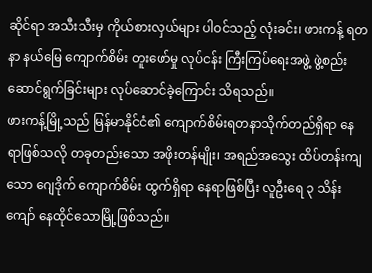ဆိုင်ရာ အသီးသီးမှ ကိုယ်စားလှယ်များ ပါဝင်သည့် လုံးခင်း၊ ဖားကန့် ရတနာ နယ်မြေ ကျောက်စိမ်း တူးဖော်မှု လုပ်ငန်း ကြီးကြပ်ရေးအဖွဲ့ ဖွဲ့စည်းဆောင်ရွက်ခြင်းများ လုပ်ဆောင်ခဲ့ကြောင်း သိရသည်။
ဖားကန့်မြို့သည် မြန်မာနိုင်ငံ၏ ကျောက်စိမ်းရတနာသိုက်တည်ရှိရာ နေရာဖြစ်သလို တခုတည်းသော အဖိုးတန်မျိုး၊ အရည်အသွေး ထိပ်တန်းကျသော ဂျေဒိုက် ကျောက်စိမ်း ထွက်ရှိရာ နေရာဖြစ်ပြီး လူဦးရေ ၃ သိန်းကျော် နေထိုင်သောမြို့ဖြစ်သည်။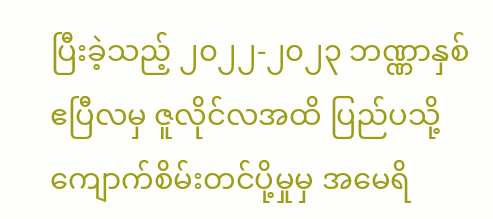ပြီးခဲ့သည့် ၂၀၂၂-၂၀၂၃ ဘဏ္ဏာနှစ် ဧပြီလမှ ဇူလိုင်လအထိ ပြည်ပသို့ ကျောက်စိမ်းတင်ပို့မှုမှ အမေရိ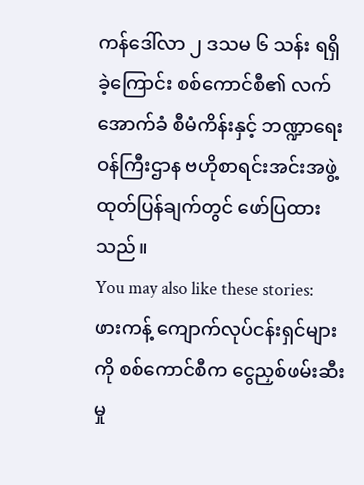ကန်ဒေါ်လာ ၂ ဒသမ ၆ သန်း ရရှိခဲ့ကြောင်း စစ်ကောင်စီ၏ လက်အောက်ခံ စီမံကိန်းနှင့် ဘဏ္ဍာရေးဝန်ကြီးဌာန ဗဟိုစာရင်းအင်းအဖွဲ့ ထုတ်ပြန်ချက်တွင် ဖော်ပြထားသည်။
You may also like these stories:
ဖားကန့် ကျောက်လုပ်ငန်းရှင်များကို စစ်ကောင်စီက ငွေညှစ်ဖမ်းဆီးမှု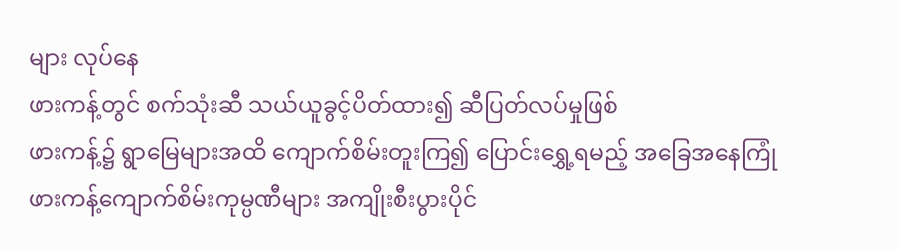များ လုပ်နေ
ဖားကန့်တွင် စက်သုံးဆီ သယ်ယူခွင့်ပိတ်ထား၍ ဆီပြတ်လပ်မှုဖြစ်
ဖားကန့်၌ ရွာမြေများအထိ ကျောက်စိမ်းတူးကြ၍ ပြောင်းရွှေ့ရမည့် အခြေအနေကြုံ
ဖားကန့်ကျောက်စိမ်းကုမ္ပဏီများ အကျိုးစီးပွားပိုင်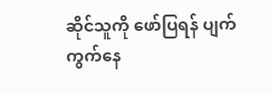ဆိုင်သူကို ဖော်ပြရန် ပျက်ကွက်နေ